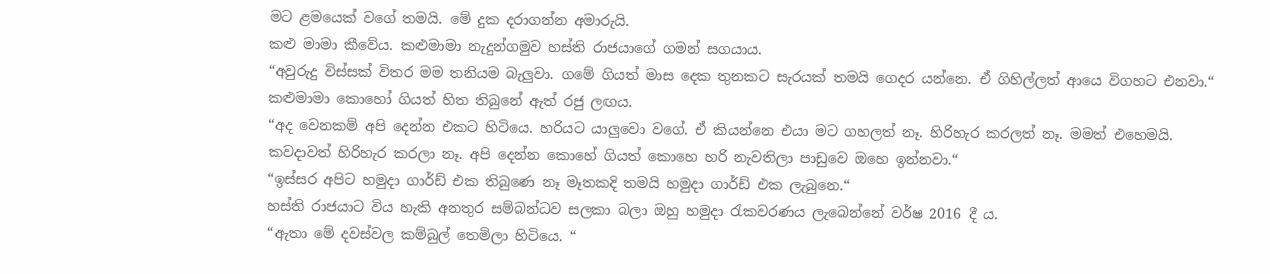මට ළමයෙක් වගේ තමයි. මේ දුක දරාගන්න අමාරුයි.
කළු මාමා කීවේය. කළුමාමා නැදුන්ගමුව හස්ති රාජයාගේ ගමන් සගයාය.
“අවුරුදු විස්සක් විතර මම තනියම බැලුවා. ගමේ ගියත් මාස දෙක තුනකට සැරයක් තමයි ගෙදර යන්නෙ. ඒ ගිහිල්ලත් ආයෙ විගහට එනවා.“ කළුමාමා කොහෝ ගියත් හිත තිබුනේ ඇත් රජු ලඟය.
“අද වෙනකම් අපි දෙන්න එකට හිටියෙ. හරියට යාලුවො වගේ. ඒ කියන්නෙ එයා මට ගහලත් නෑ. හිරිහැර කරලත් නෑ. මමත් එහෙමයි. කවදාවත් හිරිහැර කරලා නෑ. අපි දෙන්න කොහේ ගියත් කොහෙ හරි නැවතිලා පාඩුවෙ ඔහෙ ඉන්නවා.“
“ඉස්සර අපිට හමුදා ගාර්ඩ් එක තිබුණෙ නෑ මෑතකදි තමයි හමුදා ගාර්ඩ් එක ලැබුනෙ.“
හස්ති රාජයාට විය හැකි අනතුර සම්බන්ධව සලකා බලා ඔහු හමුදා රැකවරණය ලැබෙන්නේ වර්ෂ 2016 දී ය.
“ඇතා මේ දවස්වල කම්බුල් තෙමිලා හිටියෙ. “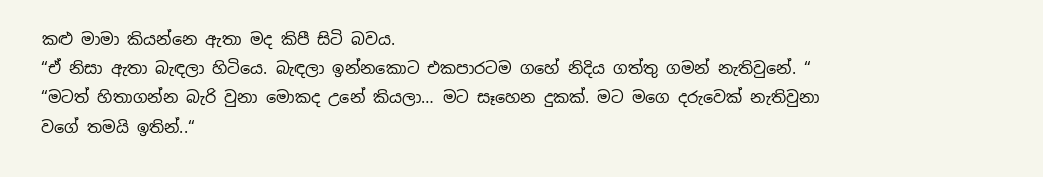කළු මාමා කියන්නෙ ඇතා මද කිපී සිටි බවය.
“ඒ නිසා ඇතා බැඳලා හිටියෙ. බැඳලා ඉන්නකොට එකපාරටම ගහේ නිදිය ගත්තු ගමන් නැතිවුනේ. “
“මටත් හිතාගන්න බැරි වුනා මොකද උනේ කියලා… මට සෑහෙන දුකක්. මට මගෙ දරුවෙක් නැතිවුනා වගේ තමයි ඉතින්..“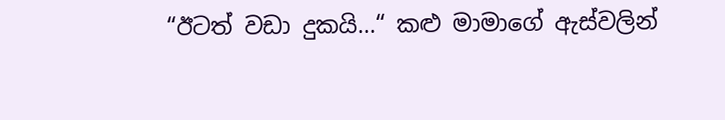“ඊටත් වඩා දුකයි…“ කළු මාමාගේ ඇස්වලින්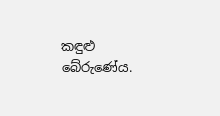කඳුළු බේරුණේය.